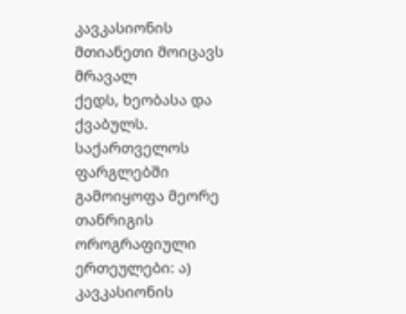კავკასიონის მთიანეთი მოიცავს მრავალ
ქედს, ხეობასა და ქვაბულს. საქართველოს ფარგლებში გამოიყოფა მეორე თანრიგის
ოროგრაფიული ერთეულები: ა) კავკასიონის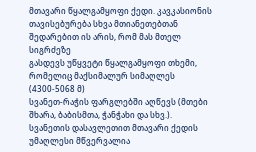მთავარი წყალგამყოფი ქედი. კავკასიონის
თავისებურება სხვა მთიანეთებთან შედარებით ის არის, რომ მას მთელ სიგრძეზე
გასდევს უწყვეტი წყალგამყოფი თხემი, რომელიც მაქსიმალურ სიმაღლეს (4300-5068 მ)
სვანეთ-რაჭის ფარგლებში აღწევს (მთები შხარა, ბაბისმთა, ჭანჭახი და სხვ.).
სვანეთის დასავლეთით მთავარი ქედის უმაღლესი მწვერვალია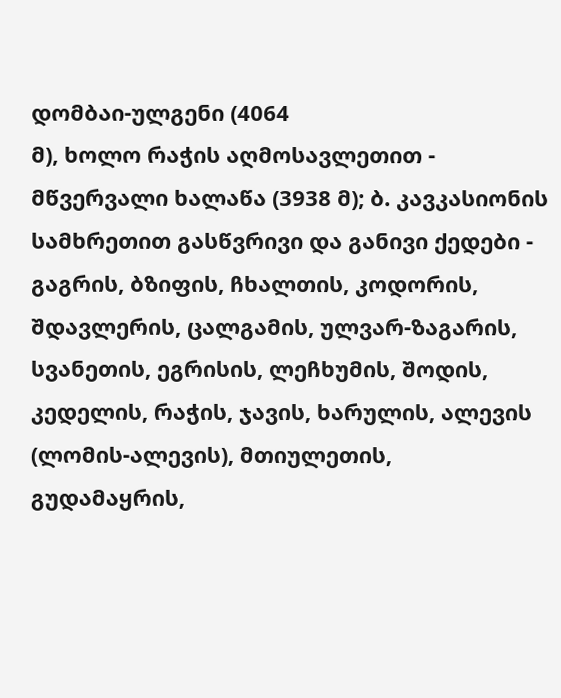დომბაი-ულგენი (4064
მ), ხოლო რაჭის აღმოსავლეთით - მწვერვალი ხალაწა (3938 მ); ბ. კავკასიონის
სამხრეთით გასწვრივი და განივი ქედები - გაგრის, ბზიფის, ჩხალთის, კოდორის,
შდავლერის, ცალგამის, ულვარ-ზაგარის, სვანეთის, ეგრისის, ლეჩხუმის, შოდის,
კედელის, რაჭის, ჯავის, ხარულის, ალევის (ლომის-ალევის), მთიულეთის,
გუდამაყრის,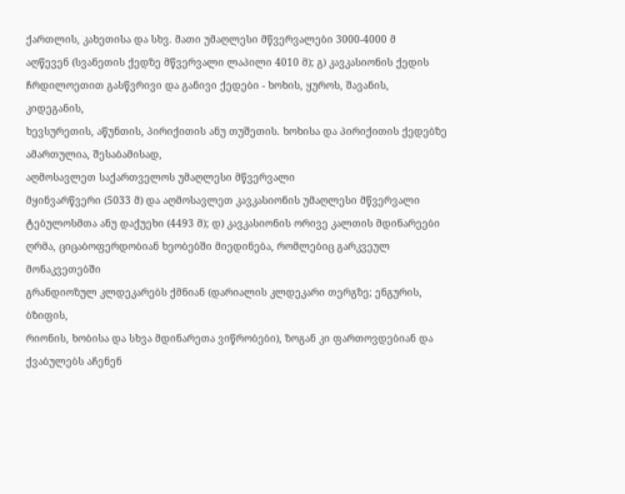ქართლის, კახეთისა და სხვ. მათი უმაღლესი მწვერვალები 3000-4000 მ
აღწევენ (სვანეთის ქედზე მწვერვალი ლაპილი 4010 მ); გ) კავკასიონის ქედის
ჩრდილოეთით გასწვრივი და განივი ქედები - ხოხის, ყუროს, შავანის, კიდეგანის,
ხევსურეთის, აწუნთის, პირიქითის ანუ თუშეთის. ხოხისა და პირიქითის ქედებზე
ამართულია, შესაბამისად,
აღმოსავლეთ საქართველოს უმაღლესი მწვერვალი
მყინვარწვერი (5033 მ) და აღმოსავლეთ კავკასიონის უმაღლესი მწვერვალი
ტებულოსმთა ანუ დაქუეხი (4493 მ); დ) კავკასიონის ორივე კალთის მდინარეები
ღრმა, ციცაბოფერდობიან ხეობებში მიედინება, რომლებიც გარკვეულ მონაკვეთებში
გრანდიოზულ კლდეკარებს ქმნიან (დარიალის კლდეკარი თერგზე; ენგურის, ბზიფის,
რიონის, ხობისა და სხვა მდინარეთა ვიწრობები), ზოგან კი ფართოვდებიან და
ქვაბულებს აჩენენ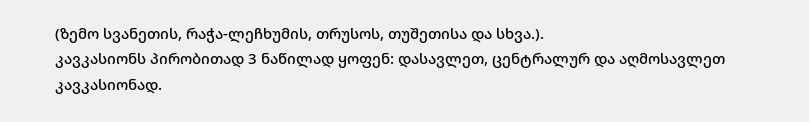(ზემო სვანეთის, რაჭა-ლეჩხუმის, თრუსოს, თუშეთისა და სხვა.).
კავკასიონს პირობითად 3 ნაწილად ყოფენ: დასავლეთ, ცენტრალურ და აღმოსავლეთ
კავკასიონად.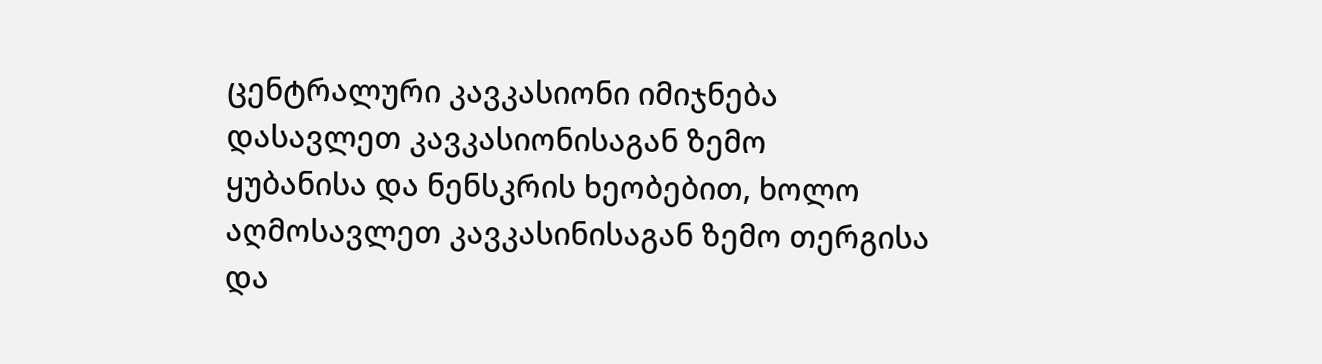ცენტრალური კავკასიონი იმიჯნება დასავლეთ კავკასიონისაგან ზემო
ყუბანისა და ნენსკრის ხეობებით, ხოლო აღმოსავლეთ კავკასინისაგან ზემო თერგისა
და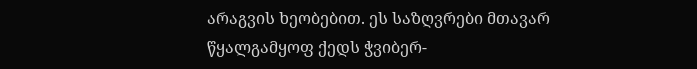არაგვის ხეობებით. ეს საზღვრები მთავარ წყალგამყოფ ქედს ჭვიბერ-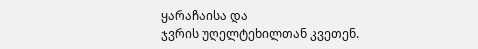ყარაჩაისა და
ჯვრის უღელტეხილთან კვეთენ.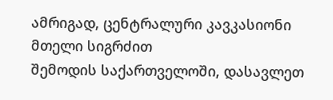ამრიგად, ცენტრალური კავკასიონი მთელი სიგრძით
შემოდის საქართველოში, დასავლეთ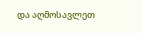და აღმოსავლეთ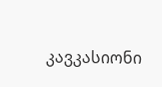კავკასიონი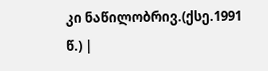კი ნაწილობრივ.(ქსე.1991
წ.) |